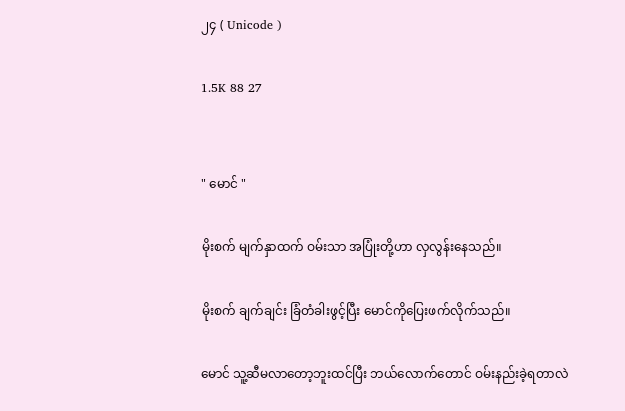၂၄ ( Unicode )

1.5K 88 27


" မောင် "

မိုးစက် မျက်နှာထက် ဝမ်းသာ အပြုံးတို့ဟာ လှလွန်းနေသည်။

မိုးစက် ချက်ချင်း ခြံတံခါးဖွင့်ပြီး မောင်ကိုပြေးဖက်လိုက်သည်။

မောင် သူ့ဆီမလာတော့ဘူးထင်ပြီး ဘယ်လောက်တောင် ဝမ်းနည်းခဲ့ရတာလဲ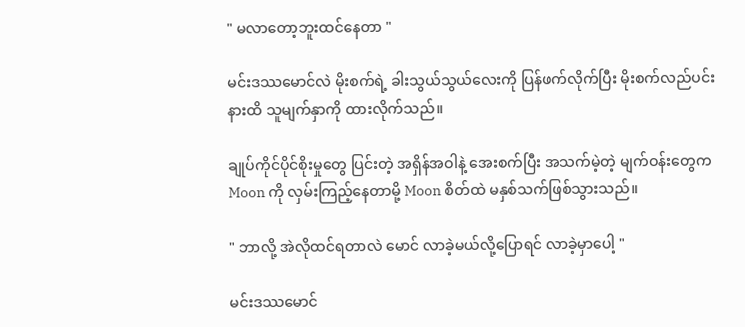" မလာတော့ဘူးထင်နေတာ "

မင်းဒဿမောင်လဲ မိုးစက်ရဲ့ ခါးသွယ်သွယ်လေးကို ပြန်ဖက်လိုက်ပြီး မိုးစက်လည်ပင်းနားထိ သူမျက်နှာကို ထားလိုက်သည်။

ချုပ်ကိုင်ပိုင်စိုးမှုတွေ ပြင်းတဲ့ အရှိန်အဝါနဲ့ အေးစက်ပြီး အသက်မဲ့တဲ့ မျက်ဝန်းတွေက Moon ကို လှမ်းကြည့်နေတာမို့ Moon စိတ်ထဲ မနှစ်သက်ဖြစ်သွားသည်။

" ဘာလို့ အဲလိုထင်ရတာလဲ မောင် လာခဲ့မယ်လို့ပြောရင် လာခဲ့မှာပေါ့ "

မင်းဒဿမောင်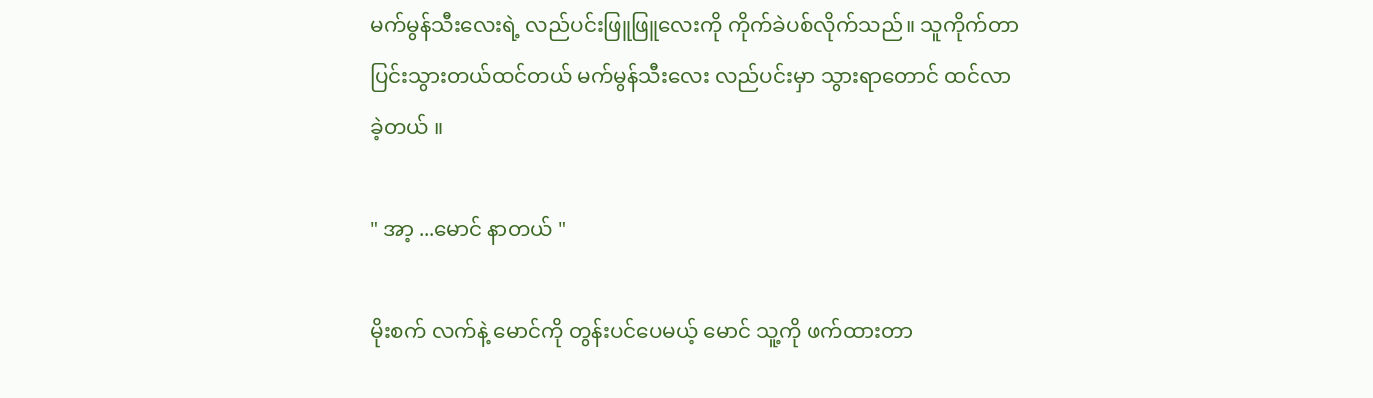မက်မွန်သီးလေးရဲ့ လည်ပင်းဖြူဖြူလေးကို ကိုက်ခဲပစ်လိုက်သည်။ သူကိုက်တာ ပြင်းသွားတယ်ထင်တယ် မက်မွန်သီးလေး လည်ပင်းမှာ သွားရာတောင် ထင်လာခဲ့တယ် ။

" အာ့ ...မောင် နာတယ် "

မိုးစက် လက်နဲ့ မောင်ကို တွန်းပင်ပေမယ့် မောင် သူ့ကို ဖက်ထားတာ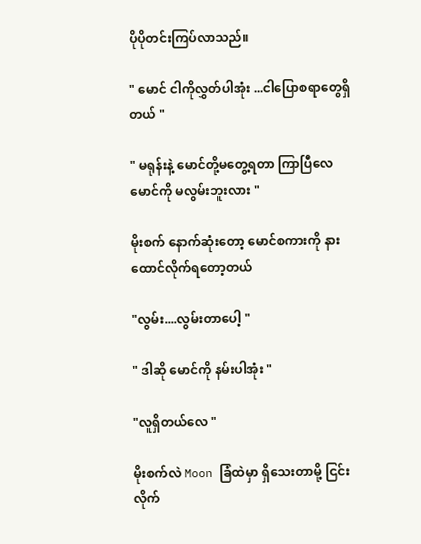ပိုပိုတင်းကြပ်လာသည်။

" မောင် ငါကိုလွှတ်ပါအုံး ...ငါပြောစရာတွေရှိတယ် "

" မရုန်းနဲ့ မောင်တို့မတွေ့ရတာ ကြာပြီလေ မောင်ကို မလွမ်းဘူးလား "

မိုးစက် နောက်ဆုံးတော့ မောင်စကားကို နားထောင်လိုက်ရတော့တယ်

"လွမ်း....လွမ်းတာပေါ့ "

" ဒါဆို မောင်ကို နမ်းပါအုံး "

"လူရှိတယ်လေ "

မိုးစက်လဲ Moon ခြံထဲမှာ ရှိသေးတာမို့ ငြင်းလိုက်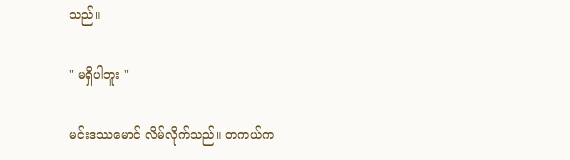သည်။

" မရှိပါဘူး "

မင်းဒဿမောင် လိမ်လိုက်သည်။ တကယ်က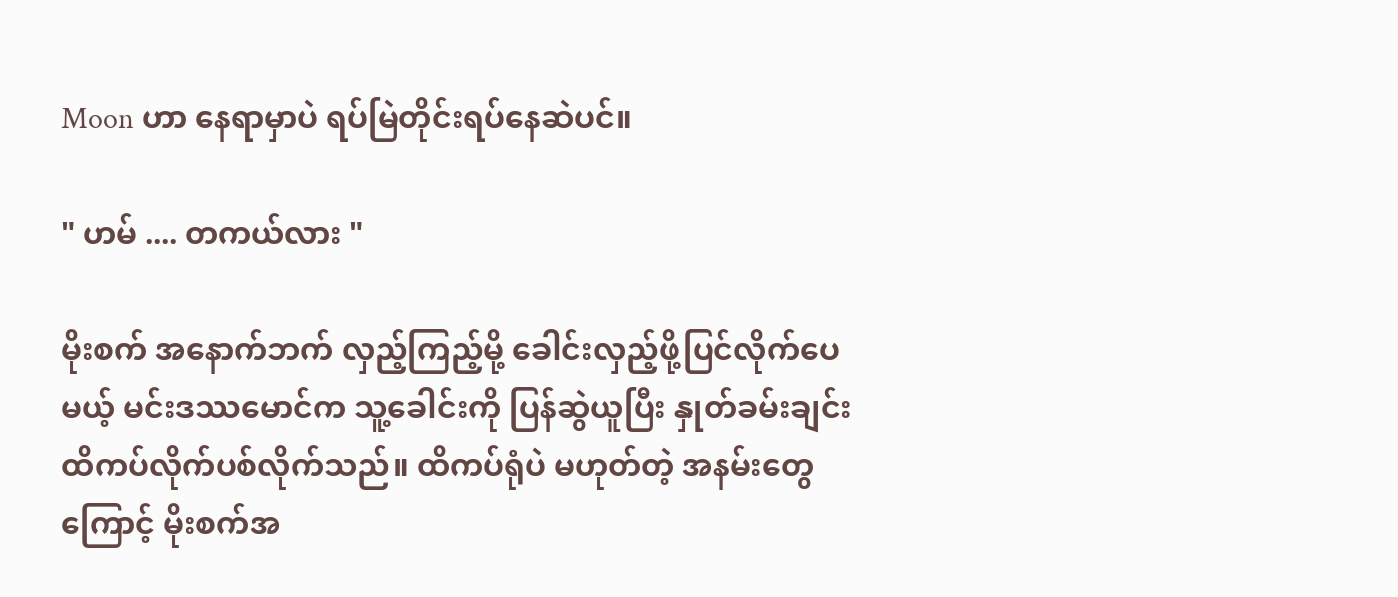Moon ဟာ နေရာမှာပဲ ရပ်မြဲတိုင်းရပ်နေဆဲပင်။

" ဟမ် .... တကယ်လား "

မိုးစက် အနောက်ဘက် လှည့်ကြည့်မို့ ခေါင်းလှည့်ဖို့ပြင်လိုက်ပေမယ့် မင်းဒဿမောင်က သူ့ခေါင်းကို ပြန်ဆွဲယူပြီး နှုတ်ခမ်းချင်း ထိကပ်လိုက်ပစ်လိုက်သည်။ ထိကပ်ရုံပဲ မဟုတ်တဲ့ အနမ်းတွေကြောင့် မိုးစက်အ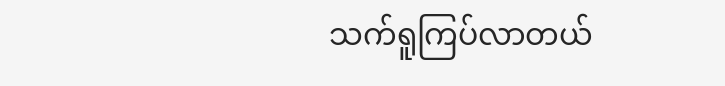သက်ရူကြပ်လာတယ်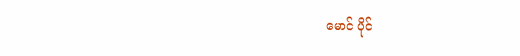မောင် ပိုင်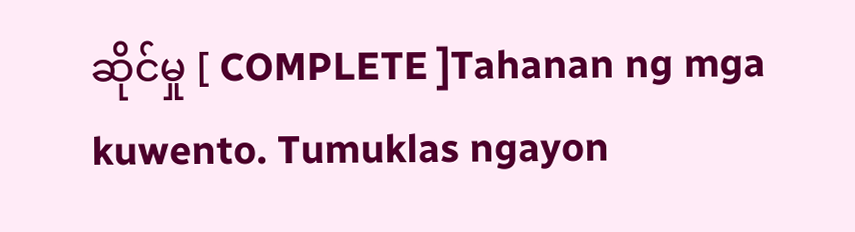ဆိုင်မှု [ COMPLETE ]Tahanan ng mga kuwento. Tumuklas ngayon